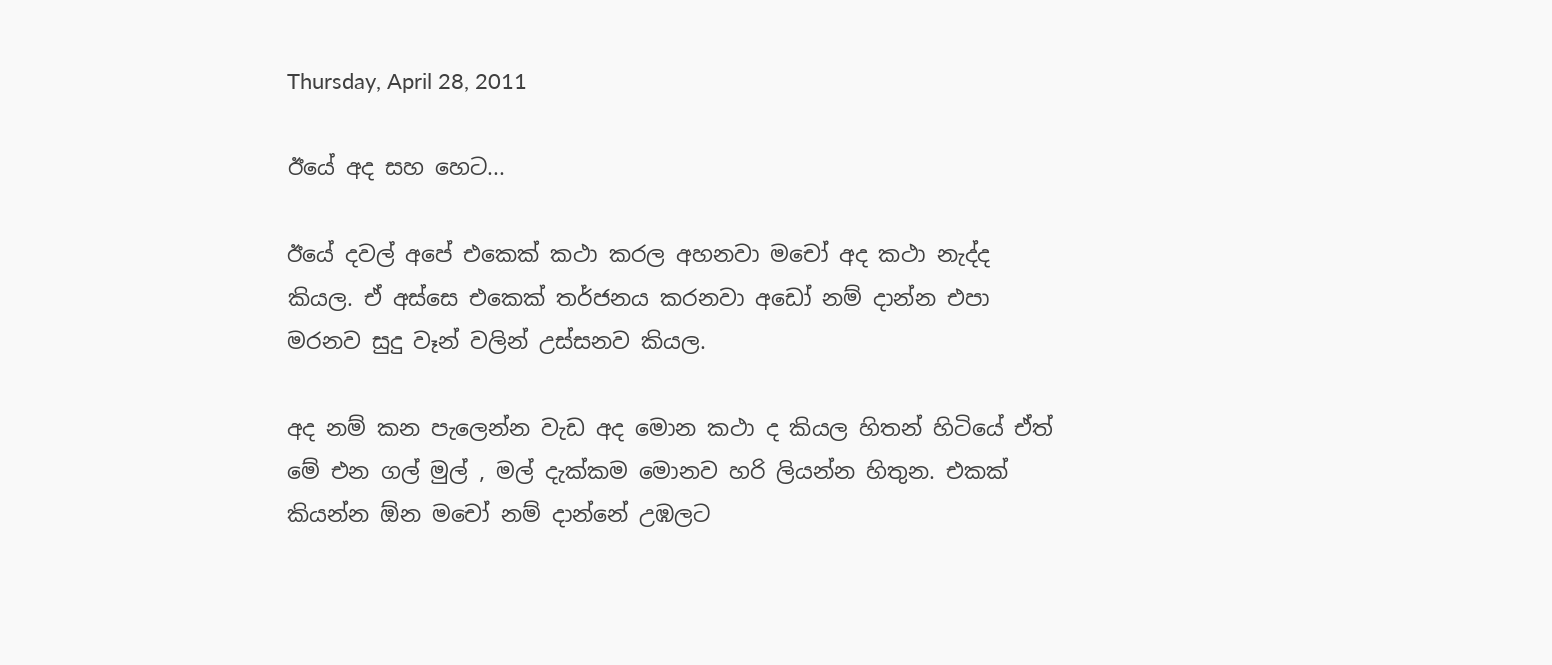Thursday, April 28, 2011

ඊයේ අද සහ හෙට...

ඊයේ දවල් අපේ එකෙක් කථා කරල අහනවා මචෝ අද කථා නැද්ද කියල. ඒ අස්සෙ එකෙක් තර්ජනය කරනවා අඩෝ නම් දාන්න එපා මරනව සුදු වෑන් වලින් උස්සනව කියල.

අද නම් කන පැලෙන්න වැඩ අද මොන කථා ද කියල හිතන් හිටියේ ඒත් මේ එන ගල් මුල් , මල් දැක්කම මොනව හරි ලියන්න හිතුන. එකක් කියන්න ඕන මචෝ නම් දාන්නේ උඹලට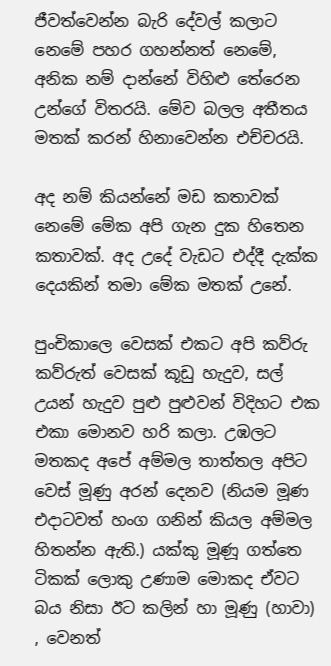ජීවත්වෙන්න බැරි දේවල් කලාට නෙමේ පහර ගහන්නත් නෙමේ, අනික නම් දාන්නේ විහිළු තේරෙන උන්ගේ විතරයි. මේව බලල අතීතය මතක් කරන් හිනාවෙන්න එච්චරයි.

අද නම් කියන්නේ මඩ කතාවක් නෙමේ මේක අපි ගැන දුක හිතෙන කතාවක්. අද උදේ වැඩට එද්දී දැක්ක දෙයකින් තමා මේක මතක් උනේ.

පුංචිකාලෙ වෙසක් එකට අපි කව්රු කව්රුත් වෙසක් කූඩු හැදුව, සල් උයන් හැදුව පුළු පුළුවන් විදිහට එක එකා මොනව හරි කලා. උඹලට මතකද අපේ අම්මල තාත්තල අපිට වෙස් මූණු අරන් දෙනව (නියම මූණ එදාටවත් හංග ගනින් කියල අම්මල හිතන්න ඇති.) යක්කු මූණූ ගත්තෙ ටිකක් ලොකු උණාම මොකද ඒවට බය නිසා ඊට කලින් හා මූණු (හාවා) , වෙනත්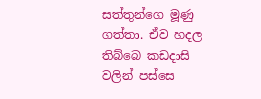සත්තුන්ගෙ මූණු ගත්තා. ඒව හදල තිබ්බෙ කඩදාසි වලින් පස්සෙ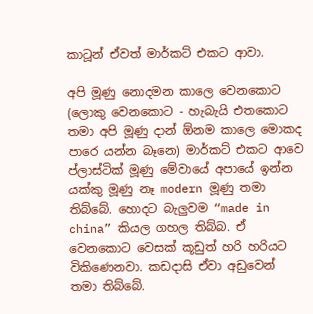කාටූන් ඒවත් මාර්කට් එකට ආවා.

අපි මූණු නොදමන කාලෙ වෙනකොට (ලොකු වෙනකොට - හැබැයි එතකොට තමා අපි මූණු දාන් ඕනම කාලෙ මොකද පාරෙ යන්න බෑනෙ) මාර්කට් එකට ආවෙ ප්ලාස්ටික් මූණු මේවායේ අපායේ ඉන්න යක්කු මූණු නෑ modern මූණු තමා තිබ්බේ. හොදට බැලුවම “made in china” කියල ගහල තිබ්බ. ඒ වෙනකොට වෙසක් කූඩුත් හරි හරියට විකිණෙනවා. කඩදාසි ඒවා අඩුවෙන් තමා තිබ්බේ.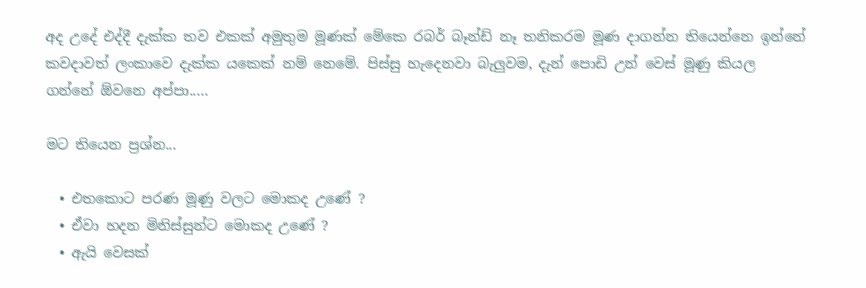අද උදේ එද්දී දැක්ක තව එකක් අමුතුම මූණක් මේකෙ රබර් බෑන්ඩ් නෑ තනිකරම මූණ දාගන්න තියෙන්නෙ ඉන්නේ කවදාවත් ලංකාවෙ දැක්ක යකෙක් නම් නෙමේ. පිස්සු හැදෙනවා බැලුවම, දැන් පොඩි උන් වෙස් මූණු කියල ගන්නේ ඕවනෙ අප්පා.....

මට තියෙන ප්‍රශ්න...

  • එතකොට පරණ මූණු වලට මොකද උණේ ?
  • ඒවා හදන මිනිස්සුන්ට මොකද උණේ ?
  • ඇයි වෙසක්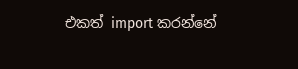එකත් import කරන්නේ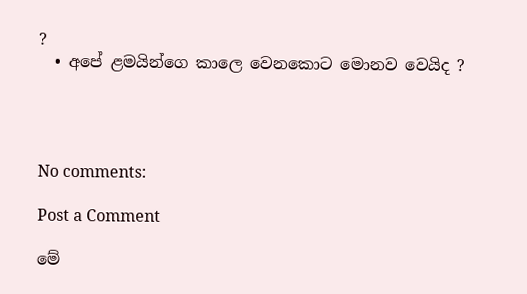?
  • අපේ ළමයින්ගෙ කාලෙ වෙනකොට මොනව වෙයිද ?




No comments:

Post a Comment

මේ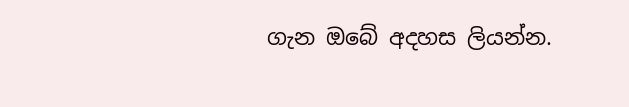ගැන ඔබේ අදහස ලියන්න.